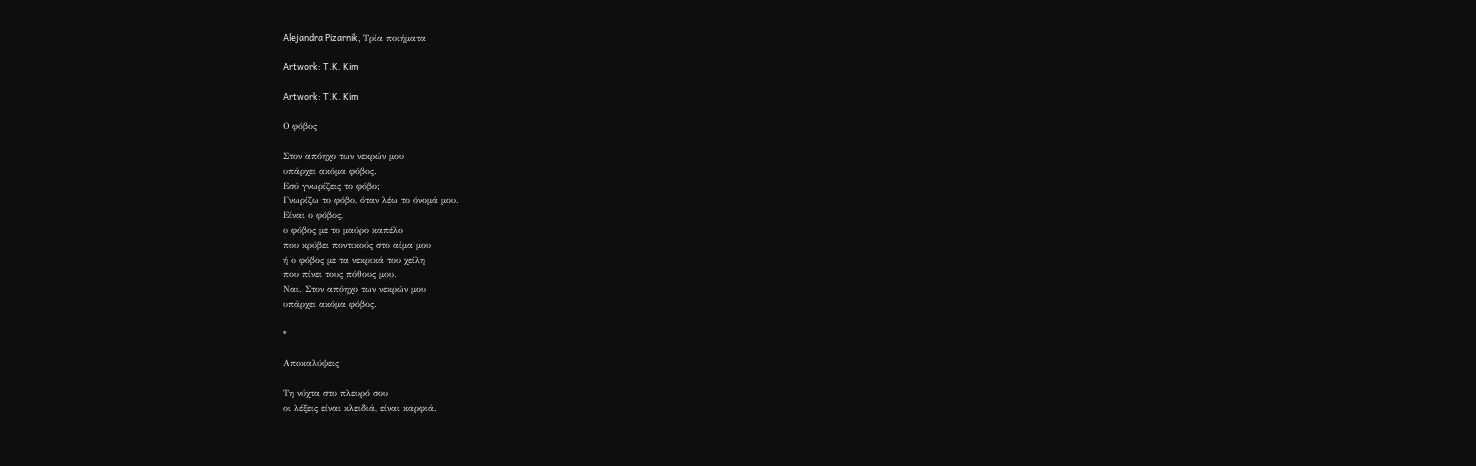Alejandra Pizarnik, Τρία ποιήματα

Artwork: T.K. Kim

Artwork: T.K. Kim

Ο φόβος

Στον απόηχο των νεκρών μου
υπάρχει ακόμα φόβος.
Εσύ γνωρίζεις το φόβο;
Γνωρίζω το φόβο, όταν λέω το όνομά μου.
Είναι ο φόβος,
ο φόβος με το μαύρο καπέλο
που κρύβει ποντικούς στο αίμα μου
ή ο φόβος με τα νεκρικά του χείλη
που πίνει τους πόθους μου.
Ναι. Στον απόηχο των νεκρών μου
υπάρχει ακόμα φόβος.

*

Αποκαλύψεις

Τη νύχτα στο πλευρό σου
οι λέξεις είναι κλειδιά, είναι καρφιά.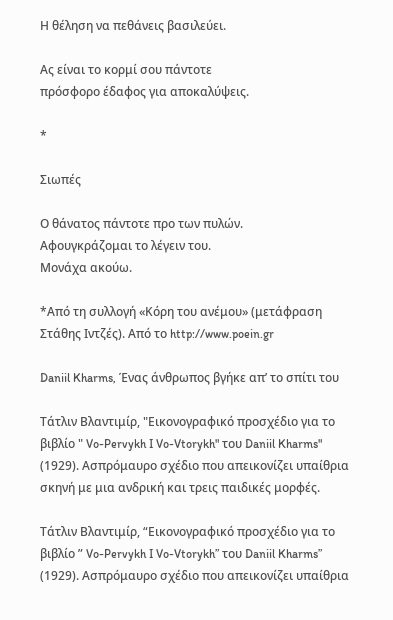Η θέληση να πεθάνεις βασιλεύει.

Ας είναι το κορμί σου πάντοτε
πρόσφορο έδαφος για αποκαλύψεις.

*

Σιωπές

Ο θάνατος πάντοτε προ των πυλών.
Αφουγκράζομαι το λέγειν του.
Μονάχα ακούω.

*Από τη συλλογή «Κόρη του ανέμου» (μετάφραση Στάθης Ιντζές). Από το http://www.poein.gr

Daniil Kharms, Ένας άνθρωπος βγήκε απ’ το σπίτι του

Τάτλιν Βλαντιμίρ, "Εικονογραφικό προσχέδιο για το βιβλίο " Vo-Pervykh I Vo-Vtorykh" του Daniil Kharms" (1929). Ασπρόμαυρο σχέδιο που απεικονίζει υπαίθρια σκηνή με μια ανδρική και τρεις παιδικές μορφές.

Τάτλιν Βλαντιμίρ, “Εικονογραφικό προσχέδιο για το βιβλίο ” Vo-Pervykh I Vo-Vtorykh” του Daniil Kharms” (1929). Ασπρόμαυρο σχέδιο που απεικονίζει υπαίθρια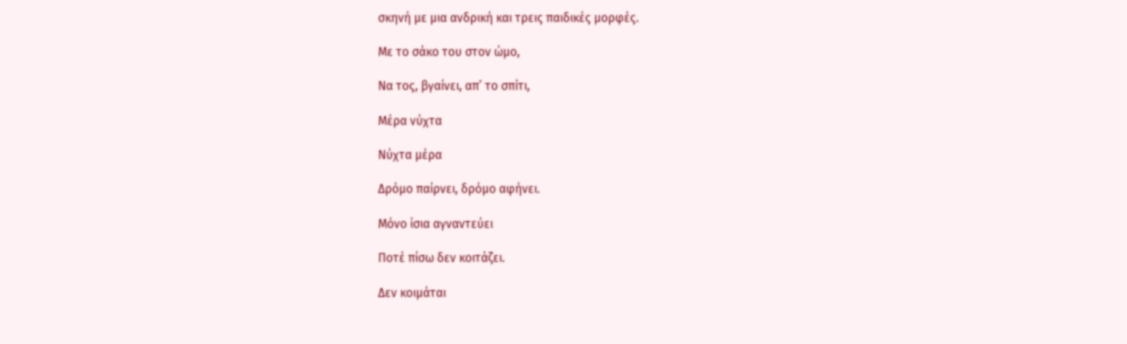σκηνή με μια ανδρική και τρεις παιδικές μορφές.

Με το σάκο του στον ώμο,

Να τος, βγαίνει, απ’ το σπίτι,

Μέρα νύχτα

Νύχτα μέρα

Δρόμο παίρνει, δρόμο αφήνει.

Μόνο ίσια αγναντεύει

Ποτέ πίσω δεν κοιτάζει.

Δεν κοιμάται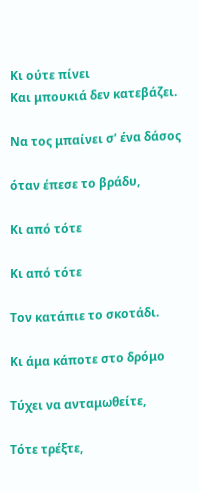Κι ούτε πίνει
Και μπουκιά δεν κατεβάζει.

Να τος μπαίνει σ’ ένα δάσος

όταν έπεσε το βράδυ,

Κι από τότε

Κι από τότε

Τον κατάπιε το σκοτάδι.

Κι άμα κάποτε στο δρόμο

Τύχει να ανταμωθείτε,

Τότε τρέξτε,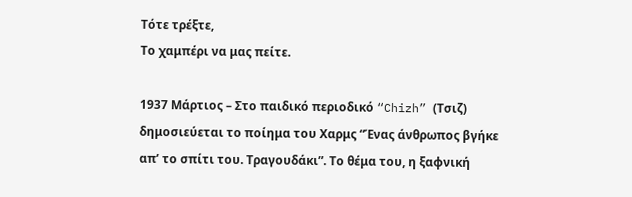Τότε τρέξτε,
Το χαμπέρι να μας πείτε.

1937 Μάρτιος – Στο παιδικό περιοδικό “Chizh” (Τσιζ) δημοσιεύεται το ποίημα του Χαρμς “Ένας άνθρωπος βγήκε απ’ το σπίτι του. Τραγουδάκι”. Το θέμα του, η ξαφνική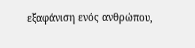εξαφάνιση ενός ανθρώπου,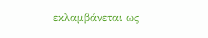εκλαμβάνεται ως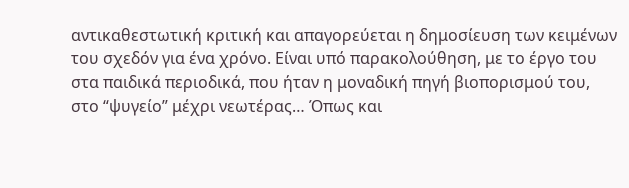αντικαθεστωτική κριτική και απαγορεύεται η δημοσίευση των κειμένων του σχεδόν για ένα χρόνο. Είναι υπό παρακολούθηση, με το έργο του στα παιδικά περιοδικά, που ήταν η μοναδική πηγή βιοπορισμού του, στο “ψυγείο” μέχρι νεωτέρας… Όπως και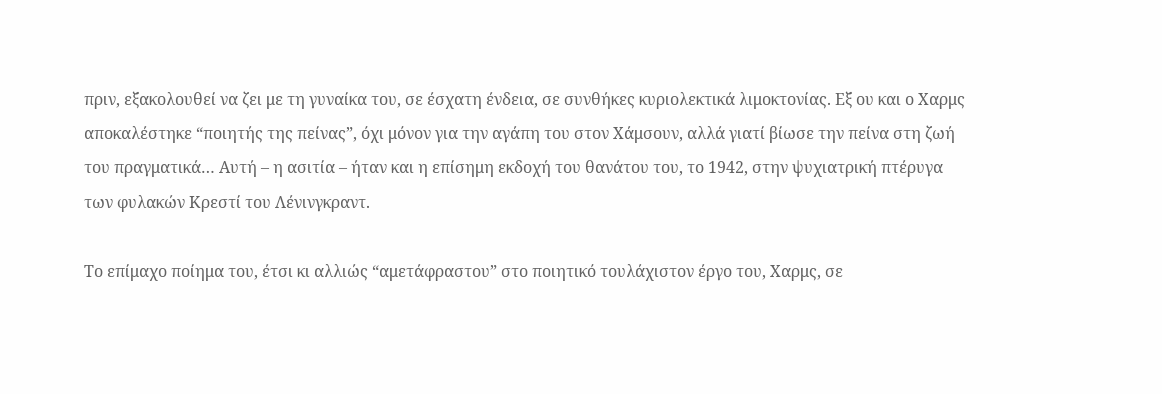πριν, εξακολουθεί να ζει με τη γυναίκα του, σε έσχατη ένδεια, σε συνθήκες κυριολεκτικά λιμοκτονίας. Εξ ου και ο Χαρμς αποκαλέστηκε “ποιητής της πείνας”, όχι μόνον για την αγάπη του στον Χάμσουν, αλλά γιατί βίωσε την πείνα στη ζωή του πραγματικά… Αυτή – η ασιτία – ήταν και η επίσημη εκδοχή του θανάτου του, το 1942, στην ψυχιατρική πτέρυγα των φυλακών Κρεστί του Λένινγκραντ.

Το επίμαχο ποίημα του, έτσι κι αλλιώς “αμετάφραστου” στο ποιητικό τουλάχιστον έργο του, Χαρμς, σε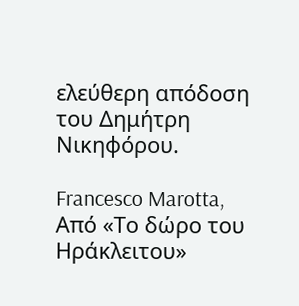ελεύθερη απόδοση του Δημήτρη Νικηφόρου.

Francesco Marotta, Από «Το δώρο του Ηράκλειτου»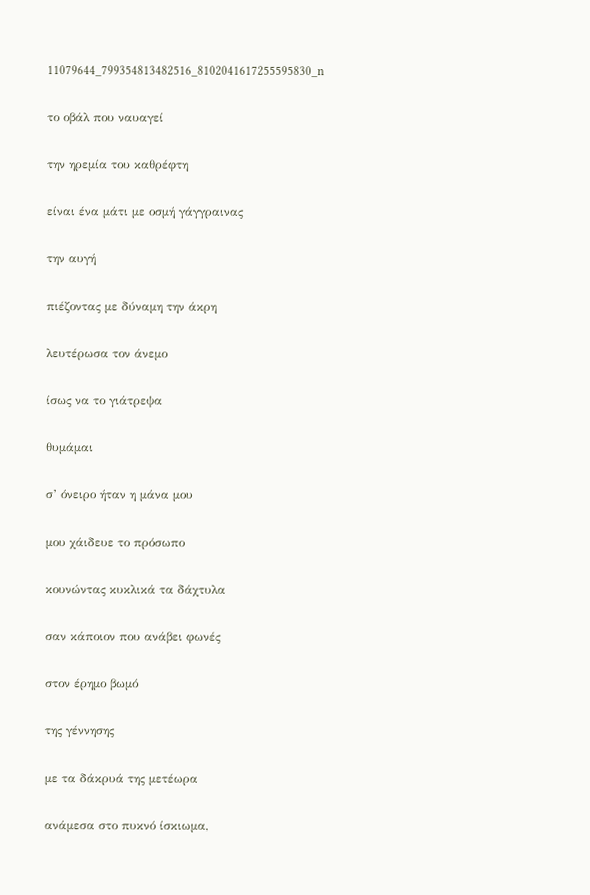11079644_799354813482516_8102041617255595830_n

το οβάλ που ναυαγεί

την ηρεμία του καθρέφτη

είναι ένα μάτι με οσμή γάγγραινας

την αυγή

πιέζοντας με δύναμη την άκρη

λευτέρωσα τον άνεμο

ίσως να το γιάτρεψα

θυμάμαι

σ’ όνειρο ήταν η μάνα μου

μου χάιδευε το πρόσωπο

κουνώντας κυκλικά τα δάχτυλα

σαν κάποιον που ανάβει φωνές

στον έρημο βωμό

της γέννησης

με τα δάκρυά της μετέωρα

ανάμεσα στο πυκνό ίσκιωμα,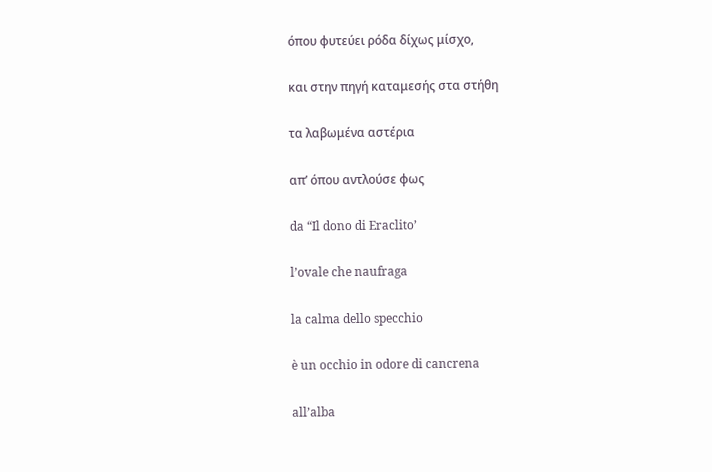όπου φυτεύει ρόδα δίχως μίσχο,

και στην πηγή καταμεσής στα στήθη

τα λαβωμένα αστέρια

απ’ όπου αντλούσε φως

da “Il dono di Eraclito’

l’ovale che naufraga

la calma dello specchio

è un occhio in odore di cancrena

all’alba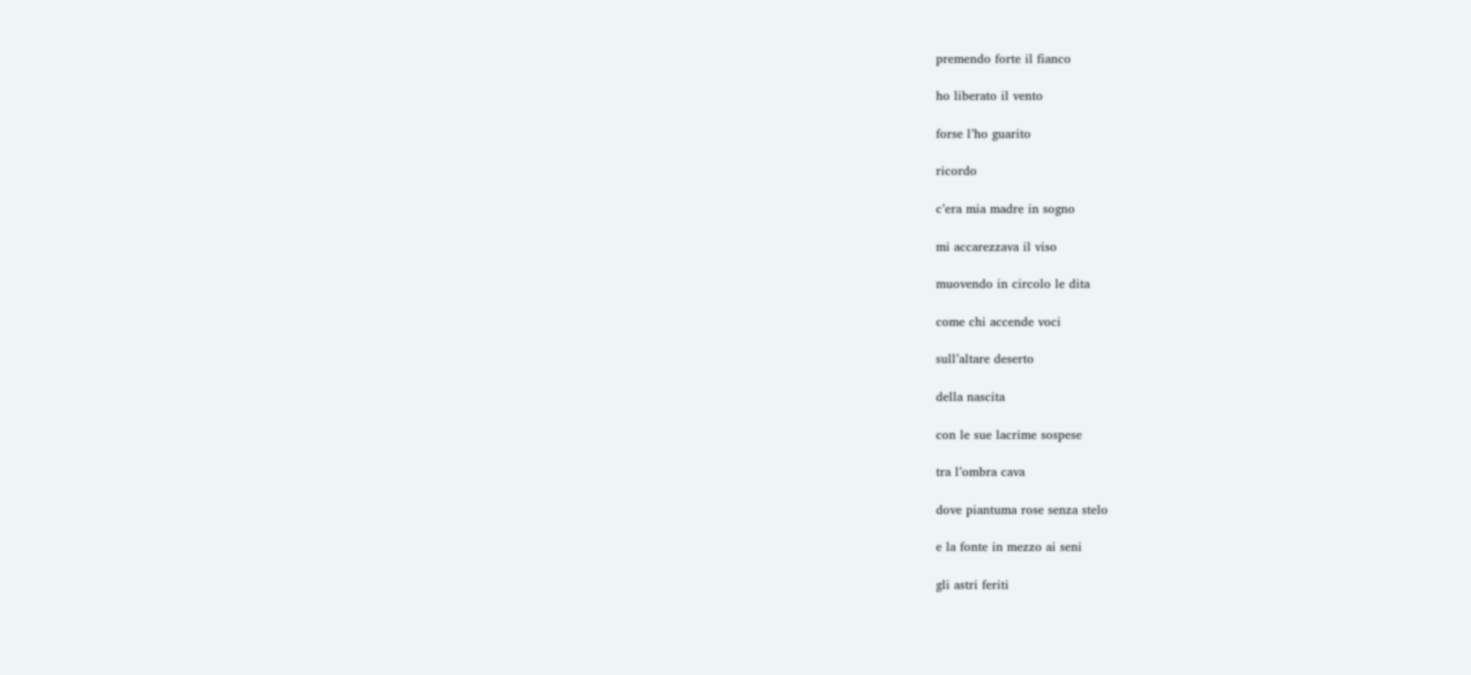premendo forte il fianco

ho liberato il vento

forse l’ho guarito

ricordo

c’era mia madre in sogno

mi accarezzava il viso

muovendo in circolo le dita

come chi accende voci

sull’altare deserto

della nascita

con le sue lacrime sospese

tra l’ombra cava

dove piantuma rose senza stelo

e la fonte in mezzo ai seni

gli astri feriti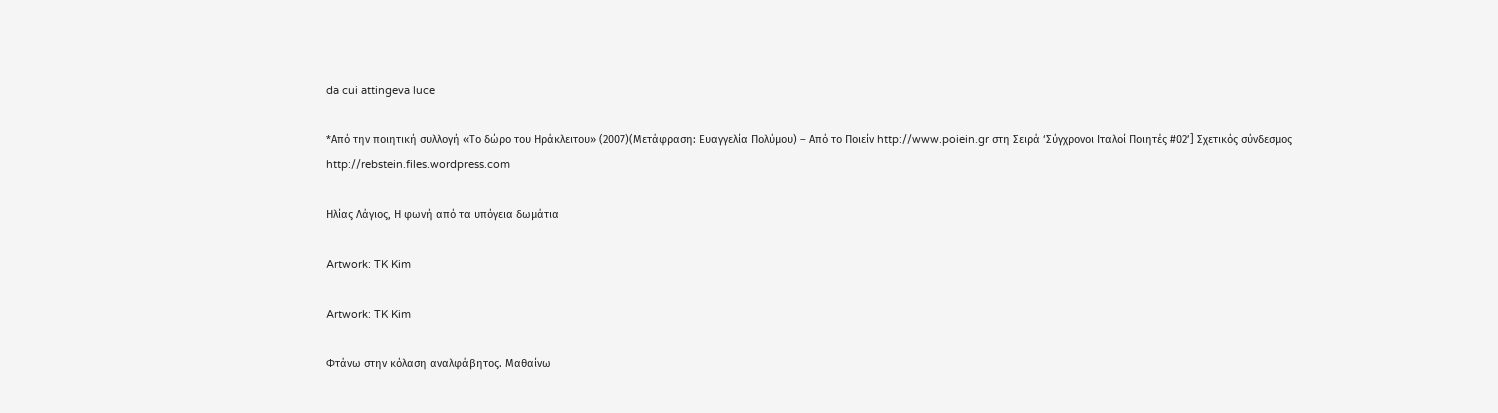da cui attingeva luce

*Από την ποιητική συλλογή «Το δώρο του Ηράκλειτου» (2007)(Μετάφραση: Ευαγγελία Πολύμου) – Από το Ποιείν http://www.poiein.gr στη Σειρά ‘Σύγχρονοι Ιταλοί Ποιητές #02’] Σχετικός σύνδεσμος http://rebstein.files.wordpress.com

Ηλίας Λάγιος, Η φωνή από τα υπόγεια δωμάτια

Artwork: TK Kim

Artwork: TK Kim

Φτάνω στην κόλαση αναλφάβητος. Μαθαίνω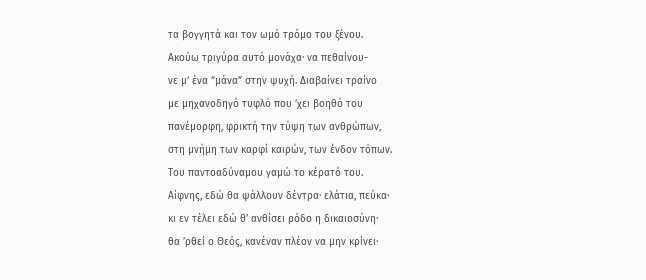τα βογγητά και τον ωμό τρόμο του ξένου.
Ακούω τριγύρα αυτό μονάχα· να πεθαίνου-
νε μ’ ένα “μάνα” στην ψυχή. Διαβαίνει τραίνο
με μηχανοδηγό τυφλό που ’χει βοηθό του
πανέμορφη, φρικτή την τύψη των ανθρώπων,
στη μνήμη των καρφί καιρών, των ένδον τόπων.
Του παντοαδύναμου γαμώ το κέρατό του.
Αίφνης, εδώ θα ψάλλουν δέντρα· ελάτια, πεύκα·
κι εν τέλει εδώ θ’ ανθίσει ρόδο η δικαιοσύνη·
θα ’ρθεί ο Θεός, κανέναν πλέον να μην κρίνει·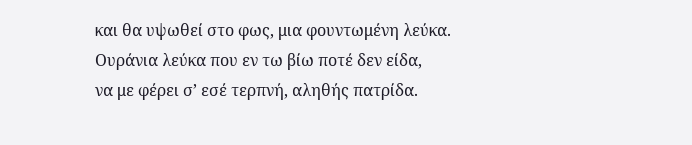και θα υψωθεί στο φως, μια φουντωμένη λεύκα.
Ουράνια λεύκα που εν τω βίω ποτέ δεν είδα,
να με φέρει σ’ εσέ τερπνή, αληθής πατρίδα.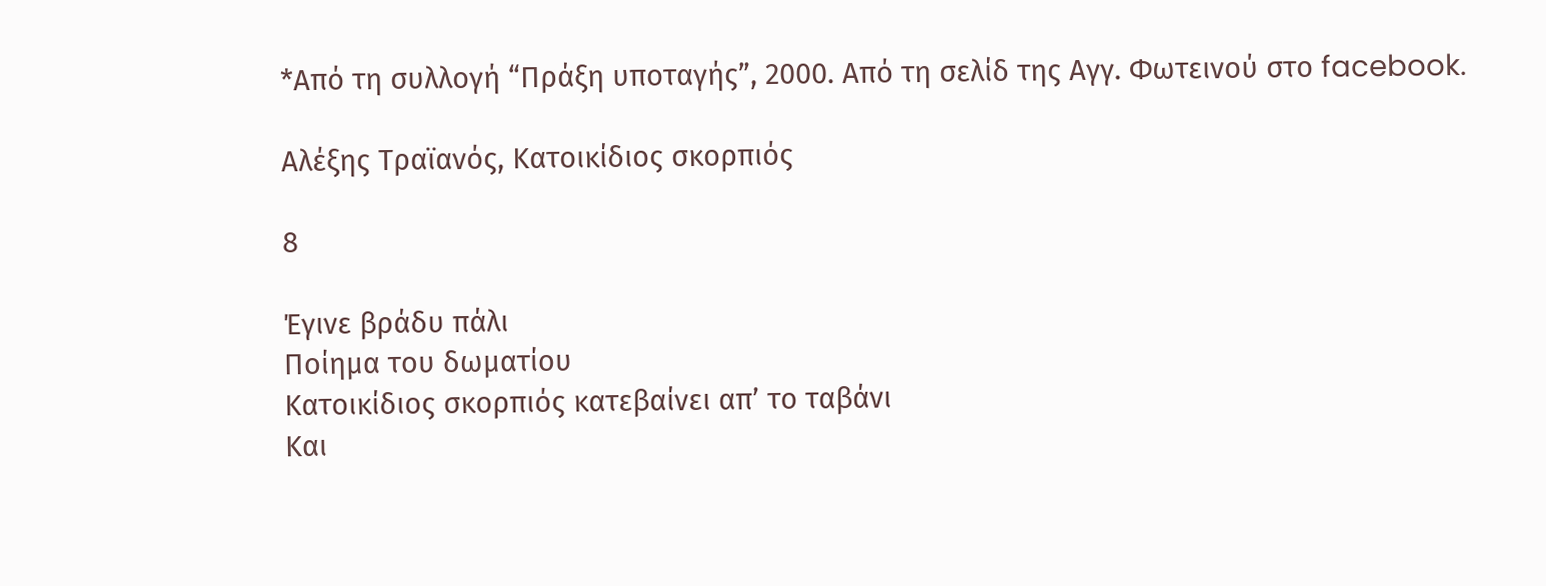*Από τη συλλογή “Πράξη υποταγής”, 2000. Από τη σελίδ της Αγγ. Φωτεινού στο facebook.

Αλέξης Τραϊανός, Κατοικίδιος σκορπιός

8

Έγινε βράδυ πάλι
Ποίημα του δωματίου
Κατοικίδιος σκορπιός κατεβαίνει απ’ το ταβάνι
Και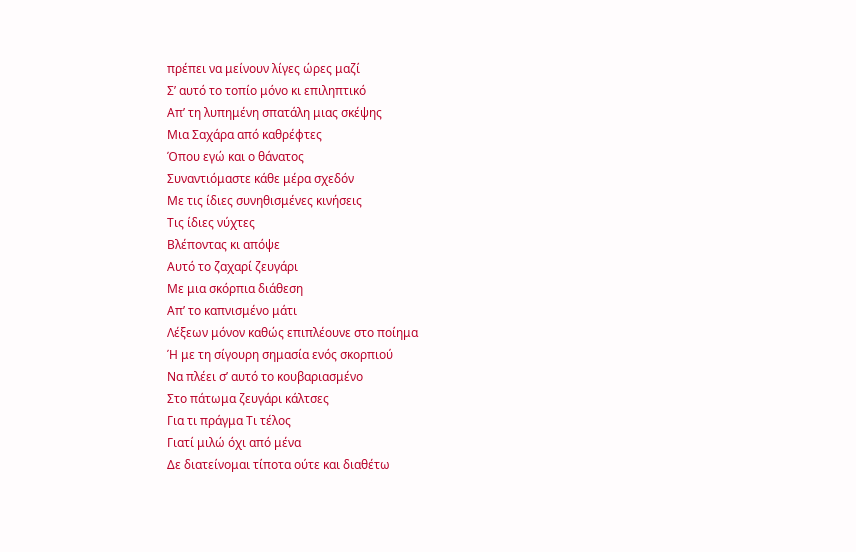πρέπει να μείνουν λίγες ώρες μαζί
Σ’ αυτό το τοπίο μόνο κι επιληπτικό
Απ’ τη λυπημένη σπατάλη μιας σκέψης
Μια Σαχάρα από καθρέφτες
Όπου εγώ και ο θάνατος
Συναντιόμαστε κάθε μέρα σχεδόν
Με τις ίδιες συνηθισμένες κινήσεις
Τις ίδιες νύχτες
Βλέποντας κι απόψε
Αυτό το ζαχαρί ζευγάρι
Με μια σκόρπια διάθεση
Απ’ το καπνισμένο μάτι
Λέξεων μόνον καθώς επιπλέουνε στο ποίημα
Ή με τη σίγουρη σημασία ενός σκορπιού
Να πλέει σ’ αυτό το κουβαριασμένο
Στο πάτωμα ζευγάρι κάλτσες
Για τι πράγμα Τι τέλος
Γιατί μιλώ όχι από μένα
Δε διατείνομαι τίποτα ούτε και διαθέτω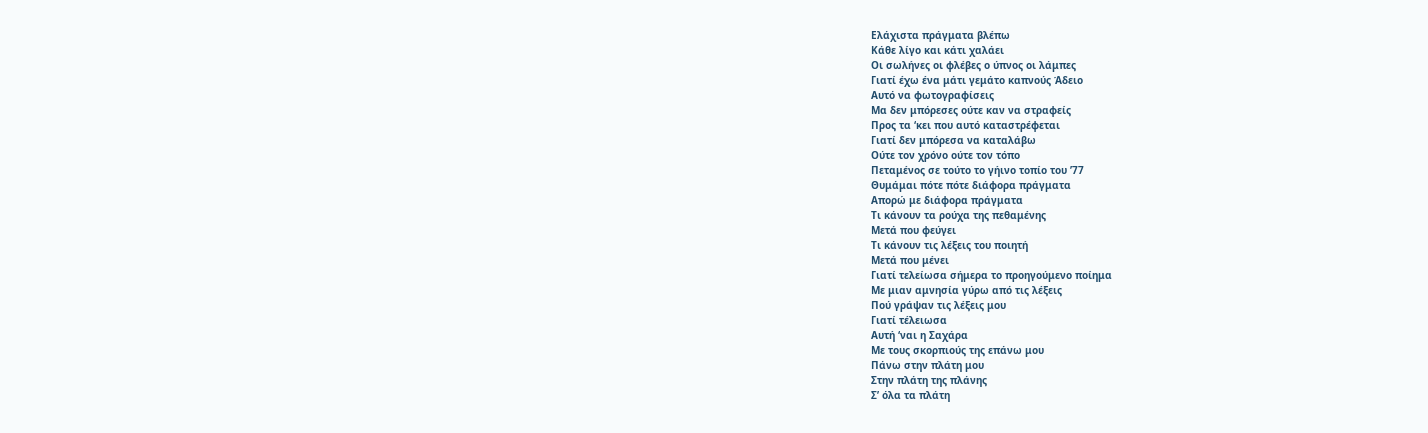Ελάχιστα πράγματα βλέπω
Κάθε λίγο και κάτι χαλάει
Οι σωλήνες οι φλέβες ο ύπνος οι λάμπες
Γιατί έχω ένα μάτι γεμάτο καπνούς Άδειο
Αυτό να φωτογραφίσεις
Μα δεν μπόρεσες ούτε καν να στραφείς
Προς τα ‘κει που αυτό καταστρέφεται
Γιατί δεν μπόρεσα να καταλάβω
Ούτε τον χρόνο ούτε τον τόπο
Πεταμένος σε τούτο το γήινο τοπίο του ’77
Θυμάμαι πότε πότε διάφορα πράγματα
Απορώ με διάφορα πράγματα
Τι κάνουν τα ρούχα της πεθαμένης
Μετά που φεύγει
Τι κάνουν τις λέξεις του ποιητή
Μετά που μένει
Γιατί τελείωσα σήμερα το προηγούμενο ποίημα
Με μιαν αμνησία γύρω από τις λέξεις
Πού γράψαν τις λέξεις μου
Γιατί τέλειωσα
Αυτή ‘ναι η Σαχάρα
Με τους σκορπιούς της επάνω μου
Πάνω στην πλάτη μου
Στην πλάτη της πλάνης
Σ’ όλα τα πλάτη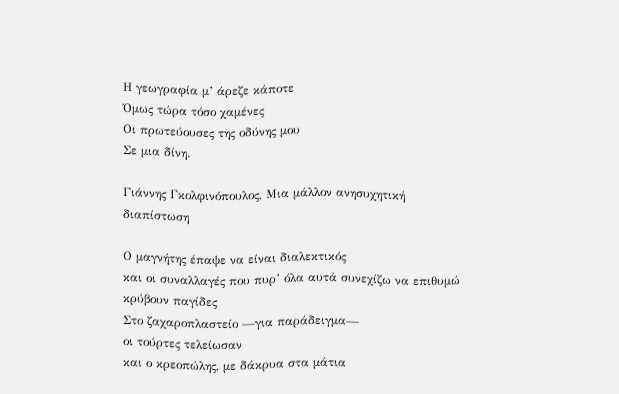Η γεωγραφία μ’ άρεζε κάποτε
Όμως τώρα τόσο χαμένες
Οι πρωτεύουσες της οδύνης μου
Σε μια δίνη.

Γιάννης Γκολφινόπουλος, Μια μάλλον ανησυχητική διαπίστωση

Ο μαγνήτης έπαψε να είναι διαλεκτικός
και οι συναλλαγές που πυρ’ όλα αυτά συνεχίζω να επιθυμώ
κρύβουν παγίδες
Στο ζαχαροπλαστείο —για παράδειγμα—
οι τούρτες τελείωσαν
και ο κρεοπώλης, με δάκρυα στα μάτια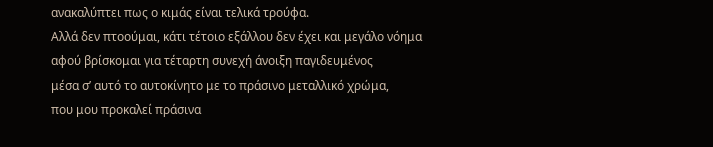ανακαλύπτει πως ο κιμάς είναι τελικά τρούφα.
Αλλά δεν πτοούμαι, κάτι τέτοιο εξάλλου δεν έχει και μεγάλο νόημα
αφού βρίσκομαι για τέταρτη συνεχή άνοιξη παγιδευμένος
μέσα σ’ αυτό το αυτοκίνητο με το πράσινο μεταλλικό χρώμα,
που μου προκαλεί πράσινα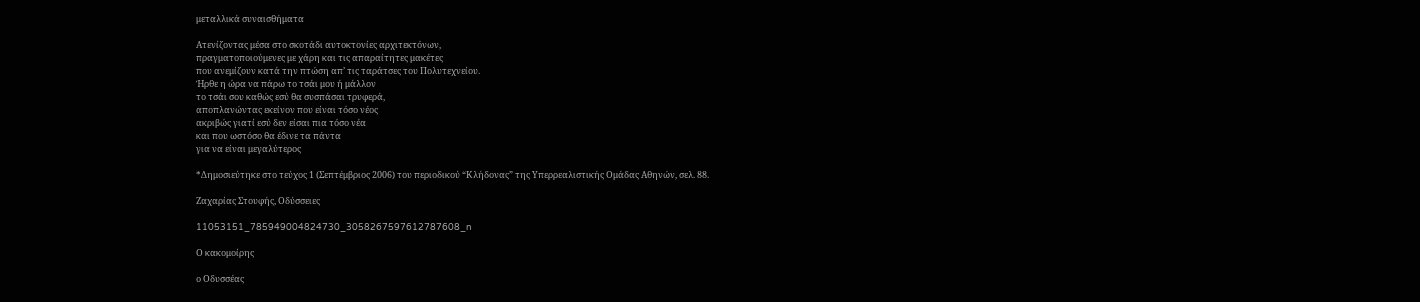μεταλλικά συναισθήματα

Ατενίζοντας μέσα στο σκοτάδι αυτοκτονίες αρχιτεκτόνων,
πραγματοποιούμενες με χάρη και τις απαραίτητες μακέτες
που ανεμίζουν κατά την πτώση απ’ τις ταράτσες του Πολυτεχνείου.
Ήρθε η ώρα να πάρω το τσάι μου ή μάλλον
το τσάι σου καθώς εσύ θα συσπάσαι τρυφερά,
αποπλανώντας εκείνον που είναι τόσο νέος
ακριβώς γιατί εσύ δεν είσαι πια τόσο νέα
και που ωστόσο θα έδινε τα πάντα
για να είναι μεγαλύτερος

*Δημοσιεύτηκε στο τεύχος 1 (Σεπτέμβριος 2006) του περιοδικού “Κλήδονας” της Υπερρεαλιστικής Ομάδας Αθηνών, σελ. 88.

Ζαχαρίας Στουφής, Οδύσσειες

11053151_785949004824730_3058267597612787608_n

Ο κακομοίρης

ο Οδυσσέας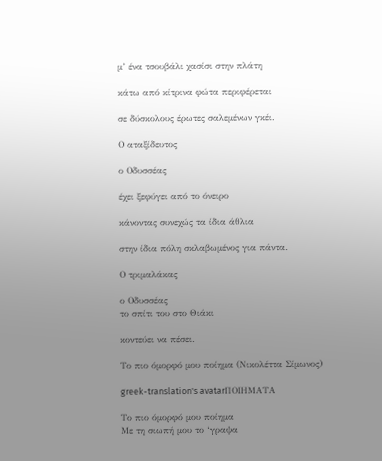μ’ ένα τσουβάλι χασίσι στην πλάτη

κάτω από κίτρινα φώτα περιφέρεται

σε δύσκολους έρωτες σαλεμένων γκέι.

Ο αταξίδευτος

ο Οδυσσέας

έχει ξεφύγει από το όνειρο

κάνοντας συνεχώς τα ίδια άθλια

στην ίδια πόλη σκλαβωμένος για πάντα.

Ο τριμαλάκας

ο Οδυσσέας
το σπίτι του στο Θιάκι

κοντεύει να πέσει.

Το πιο όμορφό μου ποίημα (Νικολέττα Σίμωνος)

greek-translation's avatarΠΟΙΗΜΑΤΑ

Το πιο όμορφό μου ποίημα
Με τη σιωπή μου το ‘γραψα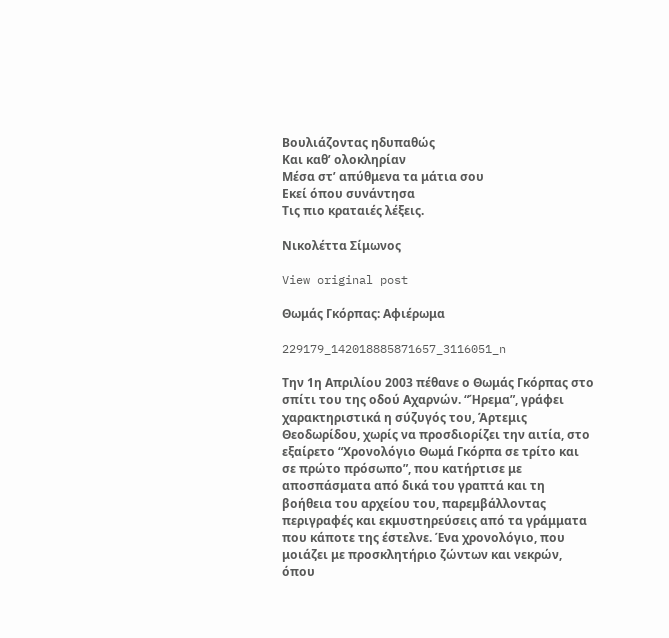Βουλιάζοντας ηδυπαθώς
Και καθ’ ολοκληρίαν
Μέσα στ’ απύθμενα τα μάτια σου
Εκεί όπου συνάντησα
Τις πιο κραταιές λέξεις.

Νικολέττα Σίμωνος

View original post

Θωμάς Γκόρπας: Αφιέρωμα

229179_142018885871657_3116051_n

Την 1η Απριλίου 2003 πέθανε ο Θωμάς Γκόρπας στο σπίτι του της οδού Αχαρνών. “Ήρεμα”, γράφει χαρακτηριστικά η σύζυγός του, Άρτεμις Θεοδωρίδου, χωρίς να προσδιορίζει την αιτία, στο εξαίρετο “Χρονολόγιο Θωμά Γκόρπα σε τρίτο και σε πρώτο πρόσωπο”, που κατήρτισε με αποσπάσματα από δικά του γραπτά και τη βοήθεια του αρχείου του, παρεμβάλλοντας περιγραφές και εκμυστηρεύσεις από τα γράμματα που κάποτε της έστελνε. Ένα χρονολόγιο, που μοιάζει με προσκλητήριο ζώντων και νεκρών, όπου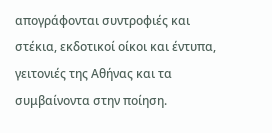απογράφονται συντροφιές και στέκια, εκδοτικοί οίκοι και έντυπα, γειτονιές της Αθήνας και τα συμβαίνοντα στην ποίηση.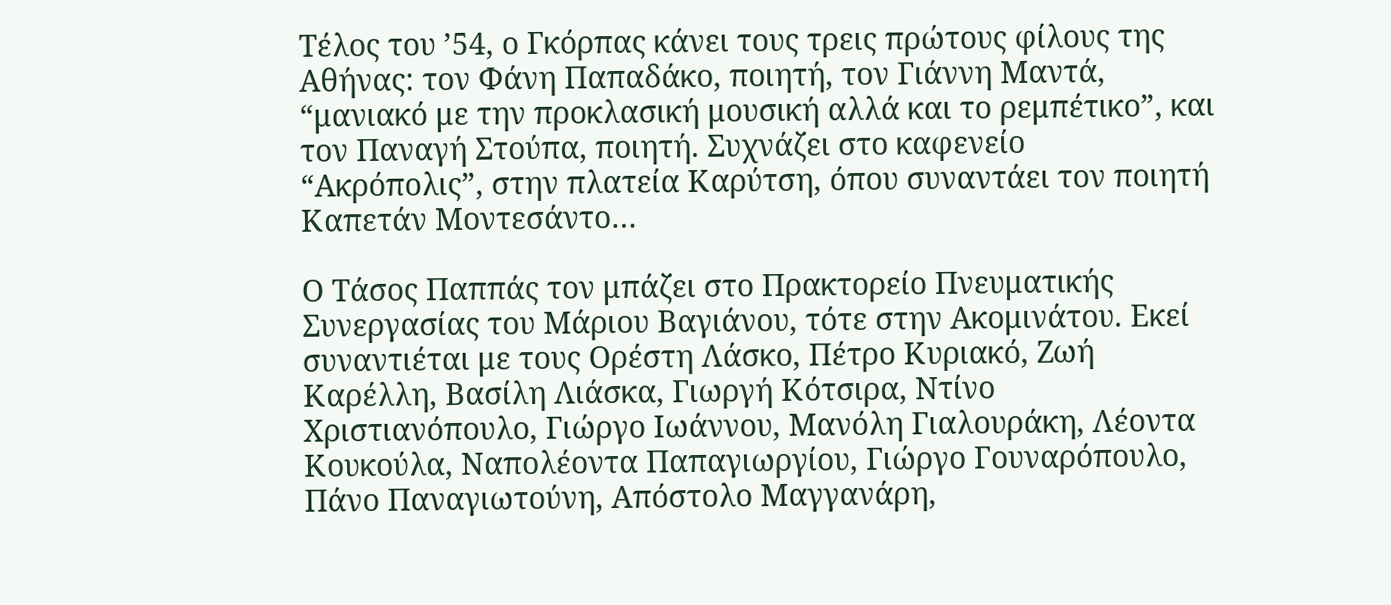Τέλος του ’54, ο Γκόρπας κάνει τους τρεις πρώτους φίλους της Αθήνας: τον Φάνη Παπαδάκο, ποιητή, τον Γιάννη Μαντά, “μανιακό με την προκλασική μουσική αλλά και το ρεμπέτικο”, και τον Παναγή Στούπα, ποιητή. Συχνάζει στο καφενείο “Ακρόπολις”, στην πλατεία Καρύτση, όπου συναντάει τον ποιητή Καπετάν Μοντεσάντο…

Ο Τάσος Παππάς τον μπάζει στο Πρακτορείο Πνευματικής Συνεργασίας του Μάριου Βαγιάνου, τότε στην Ακομινάτου. Εκεί συναντιέται με τους Ορέστη Λάσκο, Πέτρο Κυριακό, Ζωή Καρέλλη, Βασίλη Λιάσκα, Γιωργή Κότσιρα, Ντίνο Χριστιανόπουλο, Γιώργο Ιωάννου, Μανόλη Γιαλουράκη, Λέοντα Κουκούλα, Ναπολέοντα Παπαγιωργίου, Γιώργο Γουναρόπουλο, Πάνο Παναγιωτούνη, Απόστολο Μαγγανάρη,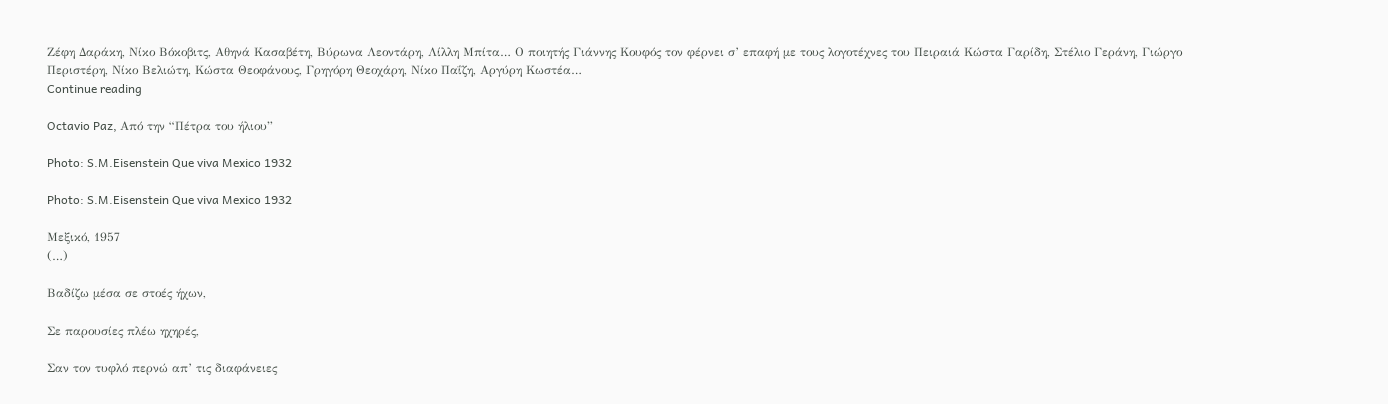Ζέφη Δαράκη, Νίκο Βόκοβιτς, Αθηνά Κασαβέτη, Βύρωνα Λεοντάρη, Λίλλη Μπίτα… Ο ποιητής Γιάννης Κουφός τον φέρνει σ’ επαφή με τους λογοτέχνες του Πειραιά Κώστα Γαρίδη, Στέλιο Γεράνη, Γιώργο Περιστέρη, Νίκο Βελιώτη, Κώστα Θεοφάνους, Γρηγόρη Θεοχάρη, Νίκο Παΐζη, Αργύρη Κωστέα…
Continue reading

Octavio Paz, Από την “Πέτρα του ήλιου”

Photo: S.M.Eisenstein Que viva Mexico 1932

Photo: S.M.Eisenstein Que viva Mexico 1932

Μεξικό, 1957
(…)

Βαδίζω μέσα σε στοές ήχων,

Σε παρουσίες πλέω ηχηρές,

Σαν τον τυφλό περνώ απ’ τις διαφάνειες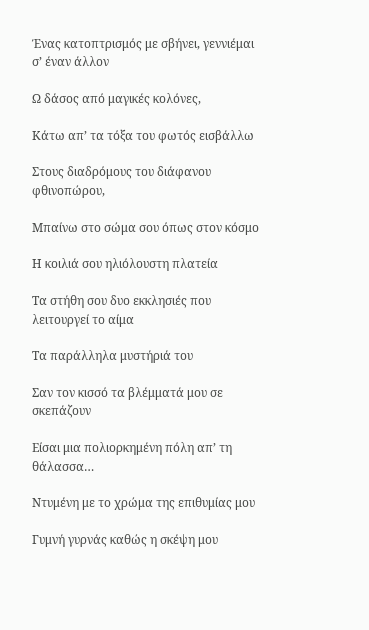Ένας κατοπτρισμός με σβήνει, γεννιέμαι σ’ έναν άλλον

Ω δάσος από μαγικές κολόνες,

Κάτω απ’ τα τόξα του φωτός εισβάλλω

Στους διαδρόμους του διάφανου φθινοπώρου,

Μπαίνω στο σώμα σου όπως στον κόσμο

Η κοιλιά σου ηλιόλουστη πλατεία

Τα στήθη σου δυο εκκλησιές που λειτουργεί το αίμα

Τα παράλληλα μυστήριά του

Σαν τον κισσό τα βλέμματά μου σε σκεπάζουν

Είσαι μια πολιορκημένη πόλη απ’ τη θάλασσα…

Ντυμένη με το χρώμα της επιθυμίας μου

Γυμνή γυρνάς καθώς η σκέψη μου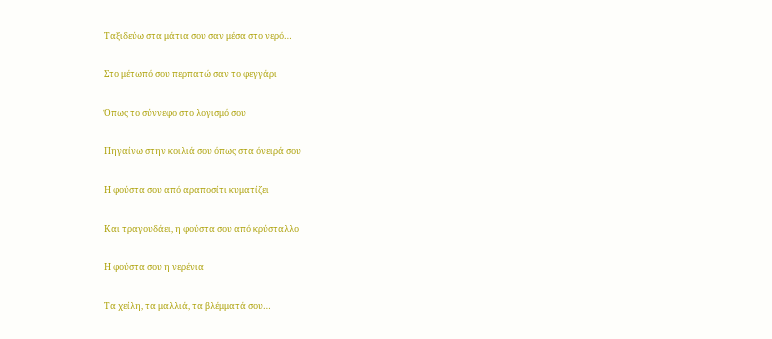Ταξιδεύω στα μάτια σου σαν μέσα στο νερό…

Στο μέτωπό σου περπατώ σαν το φεγγάρι

Όπως το σύννεφο στο λογισμό σου

Πηγαίνω στην κοιλιά σου όπως στα όνειρά σου

Η φούστα σου από αραποσίτι κυματίζει

Και τραγουδάει, η φούστα σου από κρύσταλλο

Η φούστα σου η νερένια

Τα χείλη, τα μαλλιά, τα βλέμματά σου…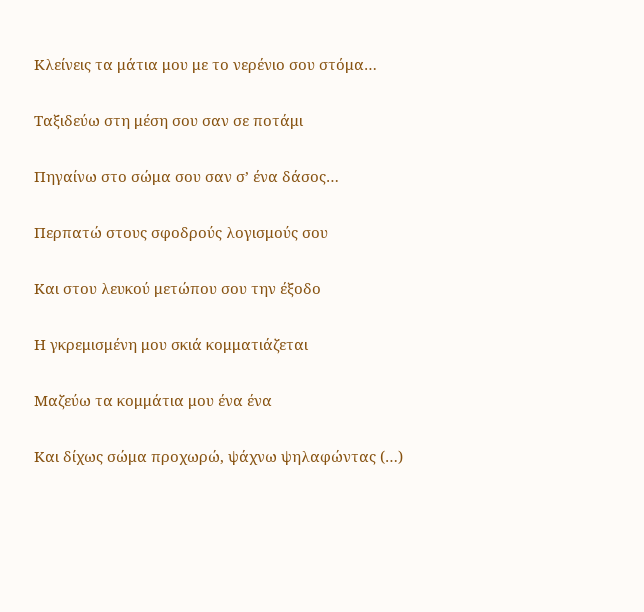Κλείνεις τα μάτια μου με το νερένιο σου στόμα…

Ταξιδεύω στη μέση σου σαν σε ποτάμι

Πηγαίνω στο σώμα σου σαν σ’ ένα δάσος…

Περπατώ στους σφοδρούς λογισμούς σου

Και στου λευκού μετώπου σου την έξοδο

Η γκρεμισμένη μου σκιά κομματιάζεται

Μαζεύω τα κομμάτια μου ένα ένα

Και δίχως σώμα προχωρώ, ψάχνω ψηλαφώντας (…)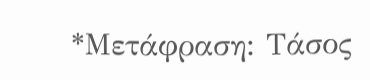*Μετάφραση: Τάσος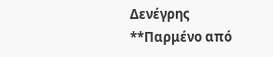Δενέγρης
**Παρμένο από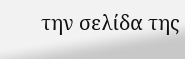την σελίδα της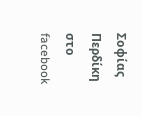Σοφίας Περδίκη στο facebook